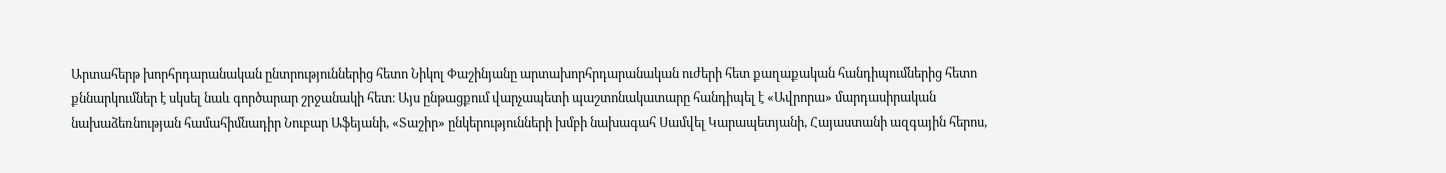Արտահերթ խորհրդարանական ընտրություններից հետո Նիկոլ Փաշինյանը արտախորհրդարանական ուժերի հետ քաղաքական հանդիպումներից հետո քննարկումներ է սկսել նաև գործարար շրջանակի հետ։ Այս ընթացքում վարչապետի պաշտոնակատարը հանդիպել է «Ավրորա» մարդասիրական նախաձեռնության համահիմնադիր Նուբար Աֆեյանի, «Տաշիր» ընկերությունների խմբի նախագահ Սամվել Կարապետյանի, Հայաստանի ազգային հերոս,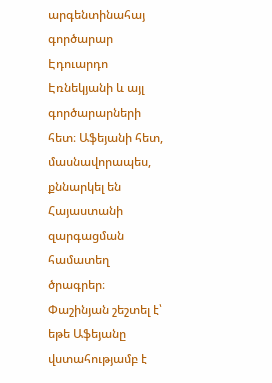արգենտինահայ գործարար Էդուարդո Էռնեկյանի և այլ գործարարների հետ։ Աֆեյանի հետ, մասնավորապես, քննարկել են Հայաստանի զարգացման համատեղ ծրագրեր։ Փաշինյան շեշտել է՝ եթե Աֆեյանը վստահությամբ է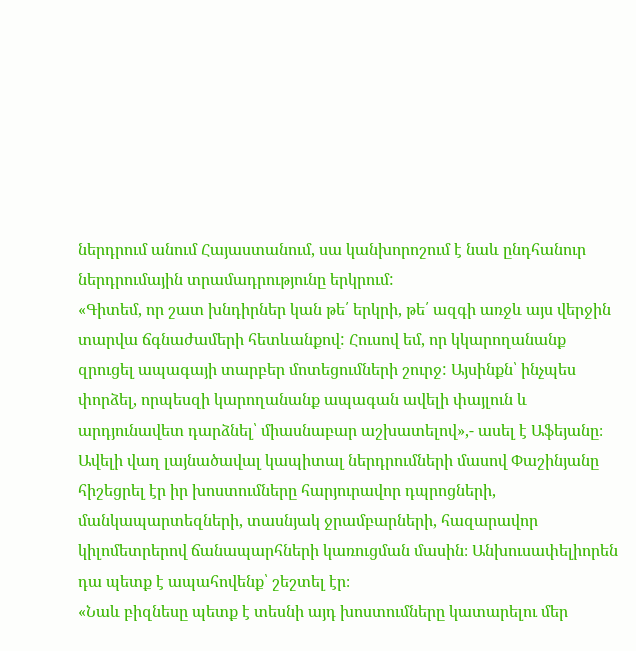ներդրում անում Հայաստանում, սա կանխորոշում է նաև ընդհանուր ներդրումային տրամադրությունը երկրում:
«Գիտեմ, որ շատ խնդիրներ կան թե՛ երկրի, թե՛ ազգի առջև այս վերջին տարվա ճգնաժամերի հետևանքով: Հուսով եմ, որ կկարողանանք զրուցել ապագայի տարբեր մոտեցումների շուրջ: Այսինքն՝ ինչպես փորձել, որպեսզի կարողանանք ապագան ավելի փայլուն և արդյունավետ դարձնել՝ միասնաբար աշխատելով»,- ասել է Աֆեյանը։
Ավելի վաղ լայնածավալ կապիտալ ներդրումների մասով Փաշինյանը հիշեցրել էր իր խոստումները հարյուրավոր դպրոցների, մանկապարտեզների, տասնյակ ջրամբարների, հազարավոր կիլոմետրերով ճանապարհների կառուցման մասին։ Անխուսափելիորեն դա պետք է ապահովենք՝ շեշտել էր։
«Նաև բիզնեսը պետք է տեսնի այդ խոստումները կատարելու մեր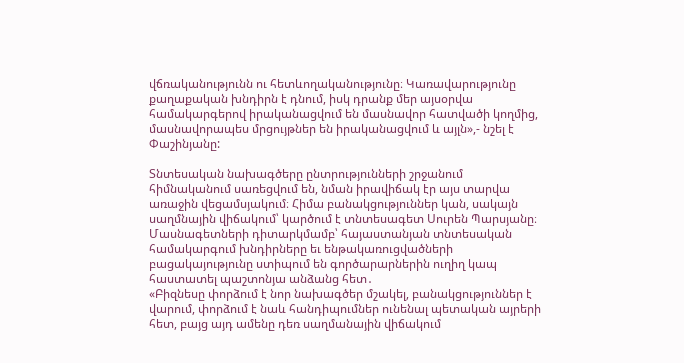վճռականությունն ու հետևողականությունը։ Կառավարությունը քաղաքական խնդիրն է դնում, իսկ դրանք մեր այսօրվա համակարգերով իրականացվում են մասնավոր հատվածի կողմից, մասնավորապես մրցույթներ են իրականացվում և այլն»,- նշել է Փաշինյանը:

Տնտեսական նախագծերը ընտրությունների շրջանում հիմնականում սառեցվում են, նման իրավիճակ էր այս տարվա առաջին վեցամսյակում։ Հիմա բանակցություններ կան, սակայն սաղմնային վիճակում՝ կարծում է տնտեսագետ Սուրեն Պարսյանը։ Մասնագետների դիտարկմամբ՝ հայաստանյան տնտեսական համակարգում խնդիրները եւ ենթակառուցվածների բացակայությունը ստիպում են գործարարներին ուղիղ կապ հաստատել պաշտոնյա անձանց հետ․
«Բիզնեսը փորձում է նոր նախագծեր մշակել, բանակցություններ է վարում, փորձում է նաև հանդիպումներ ունենալ պետական այրերի հետ, բայց այդ ամենը դեռ սաղմանային վիճակում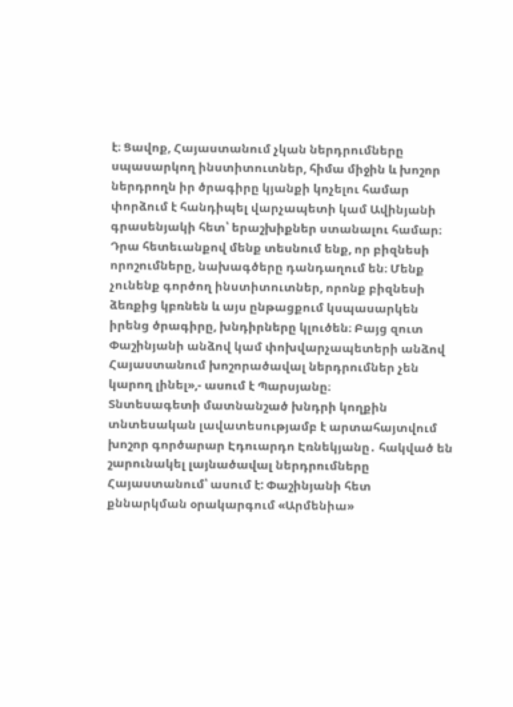է։ Ցավոք, Հայաստանում չկան ներդրումները սպասարկող ինստիտուտներ, հիմա միջին և խոշոր ներդրողն իր ծրագիրը կյանքի կոչելու համար փորձում է հանդիպել վարչապետի կամ Ավինյանի գրասենյակի հետ՝ երաշխիքներ ստանալու համար։ Դրա հետեւանքով մենք տեսնում ենք, որ բիզնեսի որոշումները, նախագծերը դանդաղում են։ Մենք չունենք գործող ինստիտուտներ, որոնք բիզնեսի ձեռքից կբռնեն և այս ընթացքում կսպասարկեն իրենց ծրագիրը, խնդիրները կլուծեն։ Բայց զուտ Փաշինյանի անձով կամ փոխվարչապետերի անձով Հայաստանում խոշորածավալ ներդրումներ չեն կարող լինել»,- ասում է Պարսյանը։
Տնտեսագետի մատնանշած խնդրի կողքին տնտեսական լավատեսությամբ է արտահայտվում խոշոր գործարար Էդուարդո Էռնեկյանը․ հակված են շարունակել լայնածավալ ներդրումները Հայաստանում՝ ասում է: Փաշինյանի հետ քննարկման օրակարգում «Արմենիա»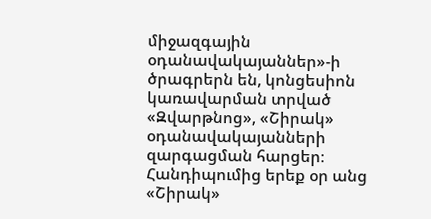միջազգային օդանավակայաններ»-ի ծրագրերն են, կոնցեսիոն կառավարման տրված «Զվարթնոց», «Շիրակ» օդանավակայանների զարգացման հարցեր։ Հանդիպումից երեք օր անց «Շիրակ»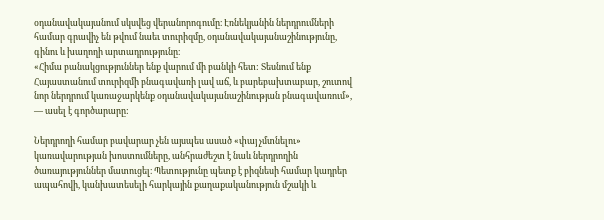օդանավակայանում սկսվեց վերանորոգումը։ Էռնեկյանին ներդրումների համար գրավիչ են թվում նաեւ տուրիզմը, օդանավակայանաշինությունը, գինու և խաղողի արտադրությունը։
«Հիմա բանակցություններ ենք վարում մի բանկի հետ: Տեսնում ենք Հայաստանում տուրիզմի բնագավառի լավ աճ, և բարեբախտաբար, շուտով նոր ներդրում կառաջարկենք օդանավակայանաշինության բնագավառում», — ասել է գործարարը:

Ներդրողի համար բավարար չեն այսպես ասած «փայ չմտնելու» կառավարության խոստումները, անհրաժեշտ է նաև ներդրողին ծառայություններ մատուցել։ Պետությունը պետք է բիզնեսի համար կադրեր ապահովի, կանխատեսելի հարկային քաղաքականություն մշակի և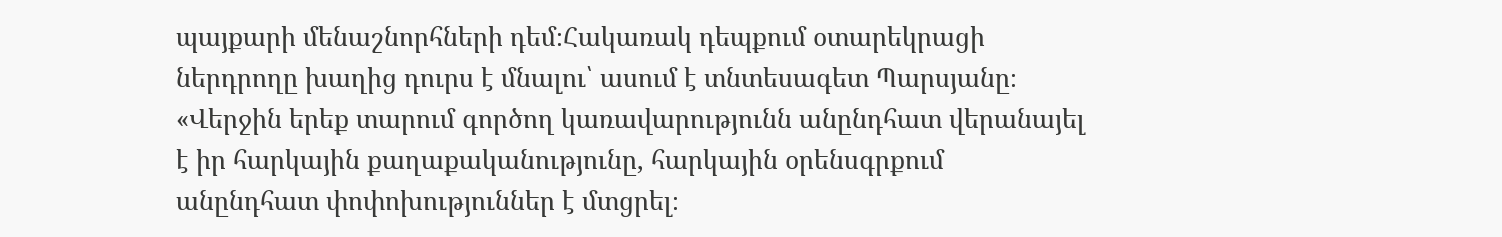պայքարի մենաշնորհների դեմ։Հակառակ դեպքում օտարեկրացի ներդրողը խաղից դուրս է մնալու՝ ասում է տնտեսագետ Պարսյանը։
«Վերջին երեք տարում գործող կառավարությունն անընդհատ վերանայել է իր հարկային քաղաքականությունը, հարկային օրենսգրքում անընդհատ փոփոխություններ է մտցրել։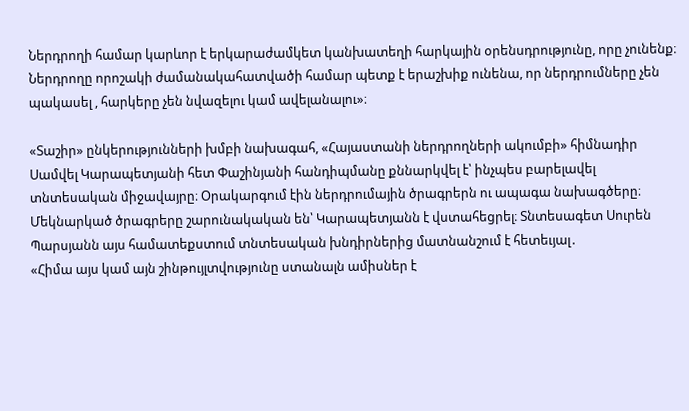Ներդրողի համար կարևոր է երկարաժամկետ կանխատեղի հարկային օրենսդրությունը, որը չունենք։ Ներդրողը որոշակի ժամանակահատվածի համար պետք է երաշխիք ունենա, որ ներդրումները չեն պակասել , հարկերը չեն նվազելու կամ ավելանալու»։

«Տաշիր» ընկերությունների խմբի նախագահ, «Հայաստանի ներդրողների ակումբի» հիմնադիր Սամվել Կարապետյանի հետ Փաշինյանի հանդիպմանը քննարկվել է՝ ինչպես բարելավել տնտեսական միջավայրը։ Օրակարգում էին ներդրումային ծրագրերն ու ապագա նախագծերը։ Մեկնարկած ծրագրերը շարունակական են՝ Կարապետյանն է վստահեցրել։ Տնտեսագետ Սուրեն Պարսյանն այս համատեքստում տնտեսական խնդիրներից մատնանշում է հետեւյալ․
«Հիմա այս կամ այն շինթույլտվությունը ստանալն ամիսներ է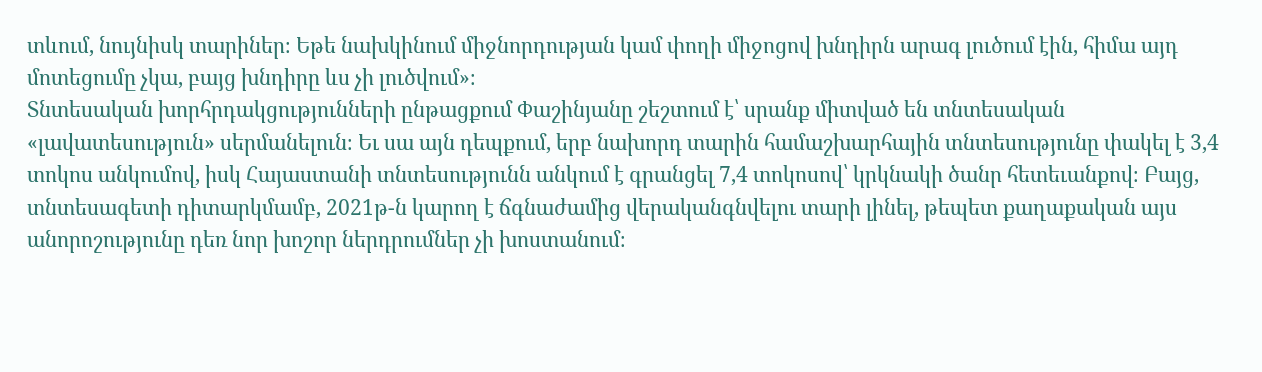տևում, նույնիսկ տարիներ։ Եթե նախկինում միջնորդության կամ փողի միջոցով խնդիրն արագ լուծում էին, հիմա այդ մոտեցումը չկա, բայց խնդիրը ևս չի լուծվում»։
Տնտեսական խորհրդակցությունների ընթացքում Փաշինյանը շեշտում է՝ սրանք միտված են տնտեսական «լավատեսություն» սերմանելուն։ Եւ սա այն դեպքում, երբ նախորդ տարին համաշխարհային տնտեսությունը փակել է 3,4 տոկոս անկումով, իսկ Հայաստանի տնտեսությունն անկում է գրանցել 7,4 տոկոսով՝ կրկնակի ծանր հետեւանքով։ Բայց, տնտեսագետի դիտարկմամբ, 2021թ-ն կարող է ճգնաժամից վերականգնվելու տարի լինել, թեպետ քաղաքական այս անորոշությունը դեռ նոր խոշոր ներդրումներ չի խոստանում։